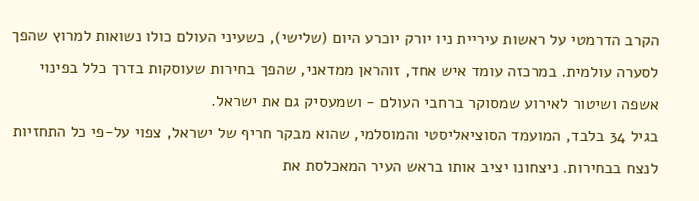הקרב הדרמטי על ראשות עיריית ניו יורק יוכרע היום (שלישי), כשעיני העולם כולו נשואות למרוץ שהפך לסערה עולמית. במרכזה עומד איש אחד, זוהראן ממדאני, שהפך בחירות שעוסקות בדרך כלל בפינוי אשפה ושיטור לאירוע שמסוקר ברחבי העולם - ושמעסיק גם את ישראל.
בגיל 34 בלבד, המועמד הסוציאליסטי והמוסלמי, שהוא מבקר חריף של ישראל, צפוי על-פי כל התחזיות לנצח בבחירות. ניצחונו יציב אותו בראש העיר המאכלסת את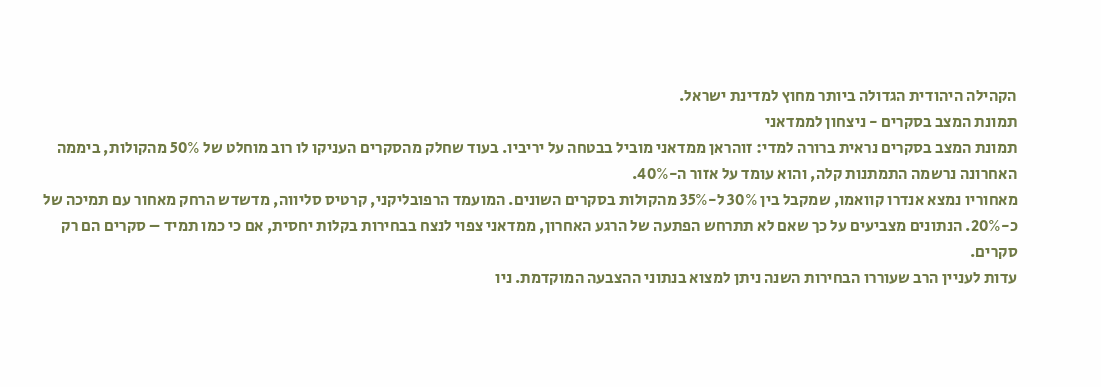הקהילה היהודית הגדולה ביותר מחוץ למדינת ישראל.
תמונת המצב בסקרים - ניצחון לממדאני
תמונת המצב בסקרים נראית ברורה למדי: זוהראן ממדאני מוביל בבטחה על יריביו. בעוד שחלק מהסקרים העניקו לו רוב מוחלט של 50% מהקולות, ביממה האחרונה נרשמה התמתנות קלה, והוא עומד על אזור ה-40%.
מאחוריו נמצא אנדרו קוואמו, שמקבל בין 30% ל-35% מהקולות בסקרים השונים. המועמד הרפובליקני, קרטיס סליווה, מדשדש הרחק מאחור עם תמיכה של כ-20%. הנתונים מצביעים על כך שאם לא תתרחש הפתעה של הרגע האחרון, ממדאני צפוי לנצח בבחירות בקלות יחסית, אם כי כמו תמיד – סקרים הם רק סקרים.
עדות לעניין הרב שעוררו הבחירות השנה ניתן למצוא בנתוני ההצבעה המוקדמת. ניו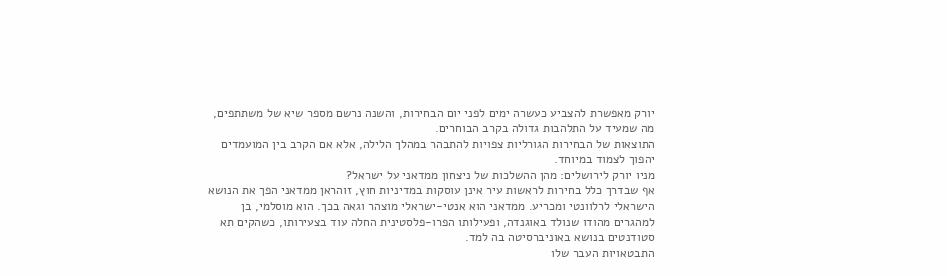יורק מאפשרת להצביע כעשרה ימים לפני יום הבחירות, והשנה נרשם מספר שיא של משתתפים, מה שמעיד על התלהבות גדולה בקרב הבוחרים.
התוצאות של הבחירות הגורליות צפויות להתבהר במהלך הלילה, אלא אם הקרב בין המועמדים יהפוך לצמוד במיוחד.
מניו יורק לירושלים: מהן ההשלכות של ניצחון ממדאני על ישראל?
אף שבדרך כלל בחירות לראשות עיר אינן עוסקות במדיניות חוץ, זוהראן ממדאני הפך את הנושא הישראלי לרלוונטי ומכריע. ממדאני הוא אנטי-ישראלי מוצהר וגאה בכך. הוא מוסלמי, בן למהגרים מהודו שנולד באוגנדה, ופעילותו הפרו-פלסטינית החלה עוד בצעירותו, כשהקים תא סטודנטים בנושא באוניברסיטה בה למד.
התבטאויות העבר שלו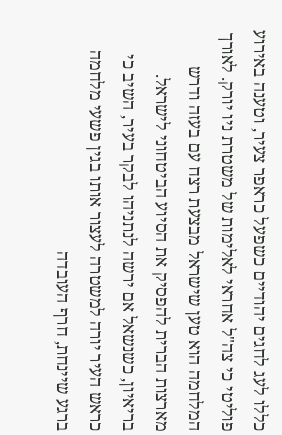כללו לעג לחגים יהודיים כשפעל כראפר צעיר, וטענה באירוע פוליטי כי צה"ל אחראי לאלימות של משטרת ניו יורק. לאורך המלחמה הוא טען שישראל מבצעת רצח עם בעזה ודרש מארצות הברית להפסיק את הסיוע הביטחוני לישראל. בריאיון, כשנשאל אם ירשה לנתניהו לבקר בעיר, השיב כי כראש העיר יורה למשטרה לעצור אותו בגין פשעי מלחמה ברגע שיינחת, חרף העובדה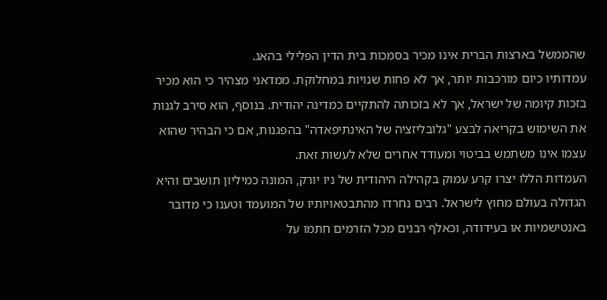שהממשל בארצות הברית אינו מכיר בסמכות בית הדין הפלילי בהאג.
עמדותיו כיום מורכבות יותר, אך לא פחות שנויות במחלוקת. ממדאני מצהיר כי הוא מכיר בזכות קיומה של ישראל, אך לא בזכותה להתקיים כמדינה יהודית. בנוסף, הוא סירב לגנות את השימוש בקריאה לבצע "גלובליזציה של האינתיפאדה" בהפגנות, אם כי הבהיר שהוא עצמו אינו משתמש בביטוי ומעודד אחרים שלא לעשות זאת.
העמדות הללו יצרו קרע עמוק בקהילה היהודית של ניו יורק, המונה כמיליון תושבים והיא הגדולה בעולם מחוץ לישראל. רבים נחרדו מהתבטאויותיו של המועמד וטענו כי מדובר באנטישמיות או בעידודה, וכאלף רבנים מכל הזרמים חתמו על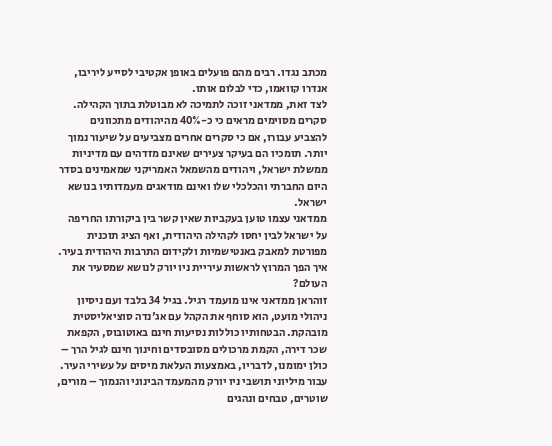מכתב נגדו. רבים מהם פועלים באופן אקטיבי לסייע ליריבו, אנדרו קוואמו, כדי לבלום אותו.
לצד זאת, ממדאני זוכה לתמיכה לא מבוטלת בתוך הקהילה. סקרים מסוימים מראים כי כ-40% מהיהודים מתכוונים להצביע עבורו, אם כי סקרים אחרים מצביעים על שיעור נמוך יותר. תומכיו הם בעיקר צעירים שאינם מזדהים עם מדיניות ממשלת ישראל, ויהודים מהשמאל האמריקני שמאמינים בסדר היום החברתי והכלכלי שלו ואינם מודאגים מעמדותיו בנושא ישראל.
ממדאני עצמו טוען בעקביות שאין קשר בין ביקורתו החריפה על ישראל לבין יחסו לקהילה היהודית, ואף הציג תוכנית מפורטת למאבק באנטישמיות ולקידום התרבות היהודית בעיר.
איך הפך המרוץ לראשות עיריית ניו יורק לנושא שמסעיר את העולם?
זוהראן ממדאני אינו מועמד רגיל. בגיל 34 בלבד ועם ניסיון ניהולי מועט, הוא סוחף את הקהל עם אג'נדה סוציאליסטית מובהקת. הבטחותיו כוללות נסיעות חינם באוטובוס, הקפאת שכר דירה, הקמת מרכולים מסובסדים וחינוך חינם לגיל הרך – כולן ימומנו, לדבריו, באמצעות העלאת מיסים על עשירי העיר.
עבור מיליוני תושבי ניו יורק מהמעמד הבינוני והנמוך – מורים, שוטרים, טבחים ונהגים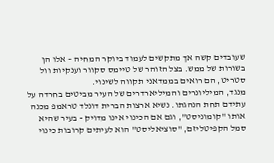שעובדים קשה אך מתקשים לעמוד ביוקר המחיה – אלו הן בשורות של ממש. בצל הזוהר של טיימס סקוור וענקיות וול סטריט, הם רואים בממדאני תקווה לשינוי.
מנגד, המיליונרים והמיליארדרים של העיר מביטים בחרדה על עתידם תחת הנהגתו. נשיא ארצות הברית דונלד טראמפ מכנה אותו "קומוניסט", וגם אם הכינוי אינו מדויק - בעיר שהיא סמל הקפיטליזם, "סוציאליסט" הוא לעיתים קרובות כינוי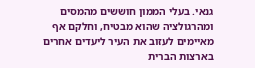גנאי. בעלי הממון חוששים מהמסים ומהרגולציה שהוא מבטיח, וחלקם אף מאיימים לעזוב את העיר ליעדים אחרים בארצות הברית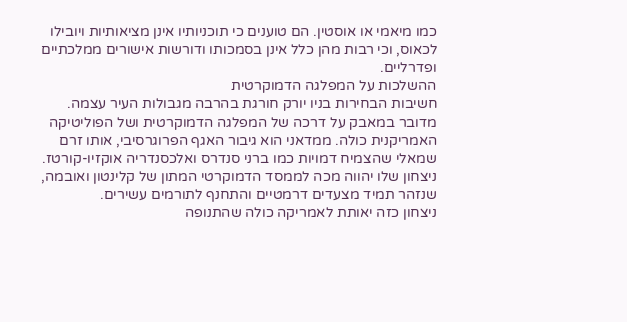כמו מיאמי או אוסטין. הם טוענים כי תוכניותיו אינן מציאותיות ויובילו לכאוס, וכי רבות מהן כלל אינן בסמכותו ודורשות אישורים ממלכתיים ופדרליים.
ההשלכות על המפלגה הדמוקרטית
חשיבות הבחירות בניו יורק חורגת בהרבה מגבולות העיר עצמה. מדובר במאבק על דרכה של המפלגה הדמוקרטית ושל הפוליטיקה האמריקנית כולה. ממדאני הוא גיבור האגף הפרוגרסיבי, אותו זרם שמאלי שהצמיח דמויות כמו ברני סנדרס ואלכסנדריה אוקזיו-קורטז. ניצחון שלו יהווה מכה לממסד הדמוקרטי המתון של קלינטון ואובמה, שנזהר תמיד מצעדים דרמטיים והתחנף לתורמים עשירים.
ניצחון כזה יאותת לאמריקה כולה שהתנופה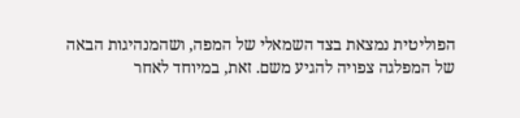הפוליטית נמצאת בצד השמאלי של המפה, ושהמנהיגות הבאה של המפלגה צפויה להגיע משם. זאת, במיוחד לאחר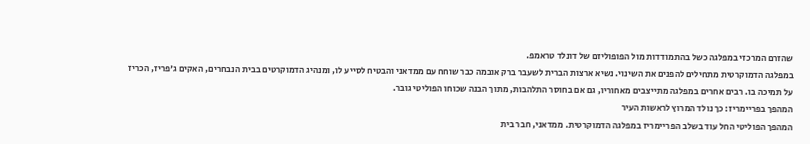שהזרם המרכזי במפלגה כשל בהתמודדות מול הפופוליזם של דונלד טראמפ.
במפלגה הדמוקרטית מתחילים להפנים את השינוי. נשיא ארצות הברית לשעבר ברק אובמה כבר שוחח עם ממדאני והבטיח לסייע לו, ומנהיג הדמוקרטים בבית הנבחרים, האקים ג'פריז, הכריז על תמיכה בו. רבים אחרים במפלגה מתייצבים מאחוריו, גם אם בחוסר התלהבות, מתוך הבנה שכוחו הפוליטי גובר.
המהפך בפריימריז: כך נולד המרוץ לראשות העיר
המהפך הפוליטי החל עוד בשלב הפריימריז במפלגה הדמוקרטית. ממדאני, חבר בית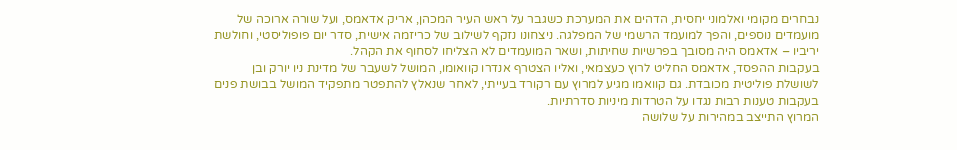נבחרים מקומי ואלמוני יחסית, הדהים את המערכת כשגבר על ראש העיר המכהן, אריק אדאמס, ועל שורה ארוכה של מועמדים נוספים, והפך למועמד הרשמי של המפלגה. ניצחונו נזקף לשילוב של כריזמה אישית, סדר יום פופוליסטי, וחולשת יריביו – אדאמס היה מסובך בפרשיות שחיתות, ושאר המועמדים לא הצליחו לסחוף את הקהל.
בעקבות ההפסד, אדאמס החליט לרוץ כעצמאי, ואליו הצטרף אנדרו קוואומו, המושל לשעבר של מדינת ניו יורק ובן לשושלת פוליטית מכובדת. גם קוואמו מגיע למרוץ עם רקורד בעייתי, לאחר שנאלץ להתפטר מתפקיד המושל בבושת פנים בעקבות טענות רבות נגדו על הטרדות מיניות סדרתיות.
המרוץ התייצב במהירות על שלושה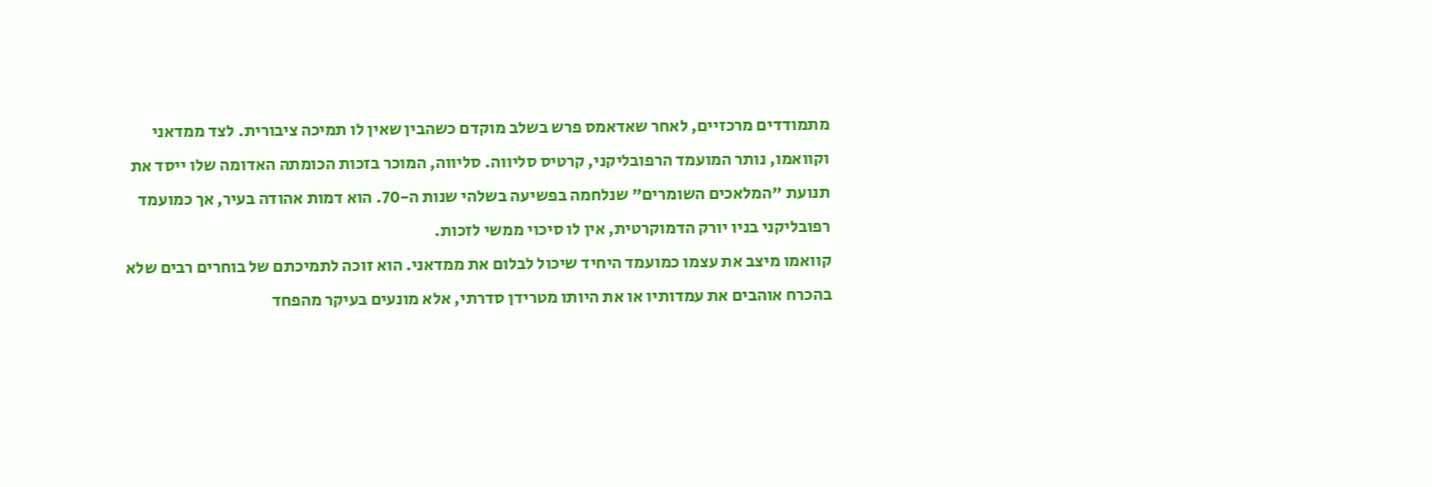מתמודדים מרכזיים, לאחר שאדאמס פרש בשלב מוקדם כשהבין שאין לו תמיכה ציבורית. לצד ממדאני וקוואמו, נותר המועמד הרפובליקני, קרטיס סליווה. סליווה, המוכר בזכות הכומתה האדומה שלו ייסד את תנועת "המלאכים השומרים" שנלחמה בפשיעה בשלהי שנות ה-70. הוא דמות אהודה בעיר, אך כמועמד רפובליקני בניו יורק הדמוקרטית, אין לו סיכוי ממשי לזכות.
קוואמו מיצב את עצמו כמועמד היחיד שיכול לבלום את ממדאני. הוא זוכה לתמיכתם של בוחרים רבים שלא בהכרח אוהבים את עמדותיו או את היותו מטרידן סדרתי, אלא מונעים בעיקר מהפחד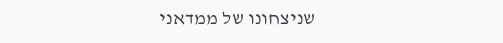שניצחונו של ממדאני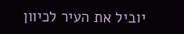יוביל את העיר לכיוון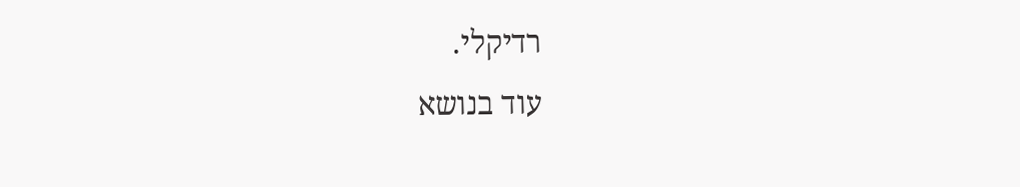רדיקלי.
עוד בנושא